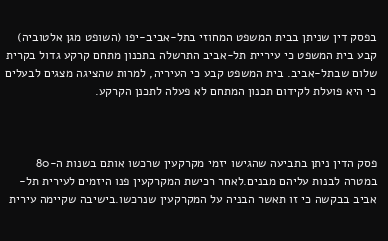בפסק דין שניתן בבית המשפט המחוזי בתל-אביב-יפו (השופט מגן אלטוביה) קבע בית המשפט כי עיריית תל-אביב התרשלה בתכנון מתחם קרקע גדול בקרית שלום שבתל-אביב. בית המשפט קבע כי העיריה, למרות שהציגה מצגים לבעלים כי היא פועלת לקידום תכנון המתחם לא פעלה לתכנן הקרקע.



פסק הדין ניתן בתביעה שהגישו יזמי מקרקעין שרכשו אותם בשנות ה-80 במטרה לבנות עליהם מבנים.לאחר רכישת המקרקעין פנו היזמים לעירית תל-אביב בבקשה כי זו תאשר הבניה על המקרקעין שנרכשו.בישיבה שקיימה עירית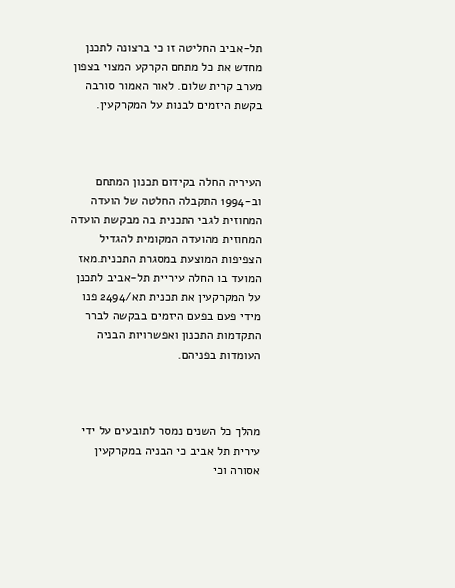תל-אביב החליטה זו כי ברצונה לתכנן מחדש את כל מתחם הקרקע המצוי בצפון מערב קרית שלום. לאור האמור סורבה בקשת היזמים לבנות על המקרקעין.



העיריה החלה בקידום תכנון המתחם וב-1994 התקבלה החלטה של הועדה המחוזית לגבי התכנית בה מבקשת הועדה המחוזית מהועדה המקומית להגדיל הצפיפות המוצעת במסגרת התכנית.מאז המועד בו החלה עיריית תל-אביב לתכנן על המקרקעין את תכנית תא/2494 פנו מידי פעם בפעם היזמים בבקשה לברר התקדמות התכנון ואפשרויות הבניה העומדות בפניהם.



מהלך כל השנים נמסר לתובעים על ידי עירית תל אביב כי הבניה במקרקעין אסורה וכי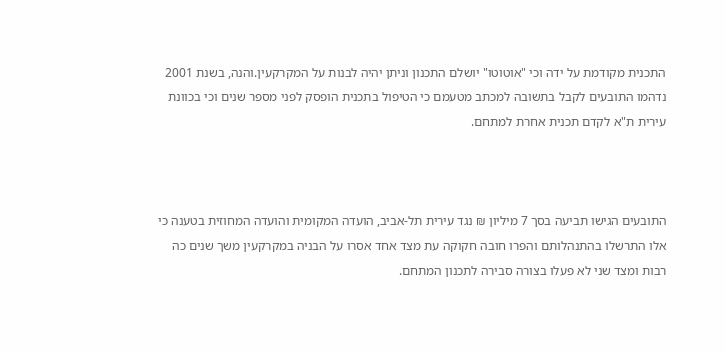התכנית מקודמת על ידה וכי "אוטוטו" יושלם התכנון וניתן יהיה לבנות על המקרקעין.והנה, בשנת 2001 נדהמו התובעים לקבל בתשובה למכתב מטעמם כי הטיפול בתכנית הופסק לפני מספר שנים וכי בכוונת עירית ת"א לקדם תכנית אחרת למתחם.



התובעים הגישו תביעה בסך 7 מיליון ₪ נגד עירית תל-אביב, הועדה המקומית והועדה המחוזית בטענה כי אלו התרשלו בהתנהלותם והפרו חובה חקוקה עת מצד אחד אסרו על הבניה במקרקעין משך שנים כה רבות ומצד שני לא פעלו בצורה סבירה לתכנון המתחם.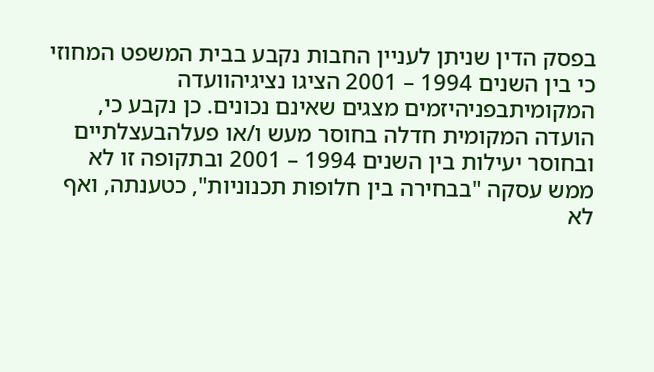בפסק הדין שניתן לעניין החבות נקבע בבית המשפט המחוזי כי בין השנים 1994 – 2001 הציגו נציגיהוועדה המקומיתבפניהיזמים מצגים שאינם נכונים. כן נקבע כי, הועדה המקומית חדלה בחוסר מעש ו/או פעלהבעצלתיים ובחוסר יעילות בין השנים 1994 – 2001 ובתקופה זו לא ממש עסקה "בבחירה בין חלופות תכנוניות", כטענתה, ואף לא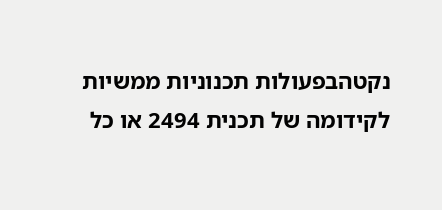נקטהבפעולות תכנוניות ממשיות לקידומה של תכנית 2494 או כל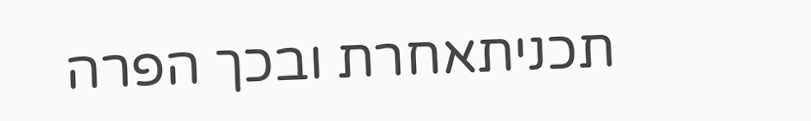תכניתאחרת ובכך הפרה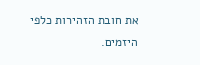את חובת הזהירות כלפי היזמים.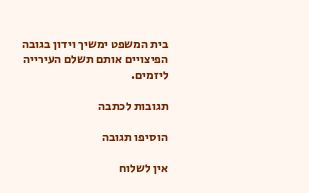בית המשפט ימשיך וידון בגובה הפיצויים אותם תשלם העירייה ליזמים.

תגובות לכתבה

הוסיפו תגובה

אין לשלוח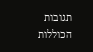תגובות הכוללות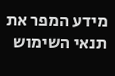מידע המפר את תנאי השימוש